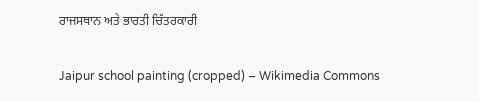ਰਾਜਸਥਾਨ ਅਤੇ ਭਾਰਤੀ ਚਿੱਤਰਕਾਰੀ

Jaipur school painting (cropped) – Wikimedia Commons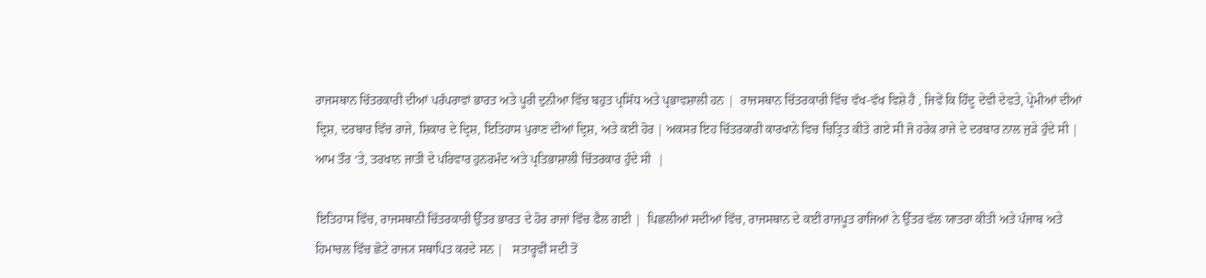ਰਾਜਸਥਾਨ ਚਿੱਤਰਕਾਰੀ ਦੀਆਂ ਪਰੰਪਰਾਵਾਂ ਭਾਰਤ ਅਤੇ ਪੂਰੀ ਦੁਨੀਆ ਵਿੱਚ ਬਹੁਤ ਪ੍ਰਸਿੱਧ ਅਤੇ ਪ੍ਰਭਾਵਸ਼ਾਲੀ ਹਨ |  ਰਾਜਸਥਾਨ ਚਿੱਤਰਕਾਰੀ ਵਿੱਚ ਵੱਖ-ਵੱਖ ਵਿਸ਼ੇ ਹੈ , ਜਿਵੇਂ ਕਿ ਹਿੰਦੂ ਦੇਵੀ ਦੇਵਤੇ, ਪ੍ਰੇਮੀਆਂ ਦੀਆਂ ਦ੍ਰਿਸ਼, ਦਰਬਾਰ ਵਿੱਚ ਰਾਜੇ, ਸ਼ਿਕਾਰ ਦੇ ਦ੍ਰਿਸ਼, ਇਤਿਹਾਸ ਪੁਰਾਣ ਦੀਆਂ ਦ੍ਰਿਸ਼, ਅਤੇ ਕਈ ਹੋਰ | ਅਕਸਰ ਇਹ ਚਿੱਤਰਕਾਰੀ ਕਾਰਖਾਨੇ ਵਿਚ ਚਿਤ੍ਰਿਤ ਕੀਤੇ ਗਏ ਸੀ ਜੋ ਹਰੇਕ ਰਾਜੇ ਦੇ ਦਰਬਾਰ ਨਾਲ ਜੁੜੇ ਹੁੰਦੇ ਸੀ | ਆਮ ਤੌਰ ‘ਤੇ, ਤਰਖਾਨ ਜਾਤੀ ਦੇ ਪਰਿਵਾਰ ਹੁਨਰਮੰਦ ਅਤੇ ਪ੍ਰਤਿਭਾਸ਼ਾਲੀ ਚਿੱਤਰਕਾਰ ਹੁੰਦੇ ਸੀ  |

ਇਤਿਹਾਸ ਵਿੱਚ, ਰਾਜਸਥਾਨੀ ਚਿੱਤਰਕਾਰੀ ਉੱਤਰ ਭਾਰਤ ਦੇ ਹੋਰ ਰਾਜਾਂ ਵਿੱਚ ਫੈਲ ਗਈ |  ਪਿਛਲੀਆਂ ਸਦੀਆਂ ਵਿੱਚ, ਰਾਜਸਥਾਨ ਦੇ ਕਈ ਰਾਜਪੂਤ ਰਾਜਿਆਂ ਨੇ ਉੱਤਰ ਵੱਲ ਯਾਤਰਾ ਕੀਤੀ ਅਤੇ ਪੰਜਾਬ ਅਤੇ ਹਿਮਾਚਲ ਵਿੱਚ ਛੋਟੇ ਰਾਜ੍ਯ ਸਥਾਪਿਤ ਕਰਦੇ ਸਨ |   ਸਤਾਰ੍ਹਵੀਂ ਸਦੀ ਤੋਂ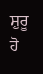ਸ਼ੁਰੂ ਹੋ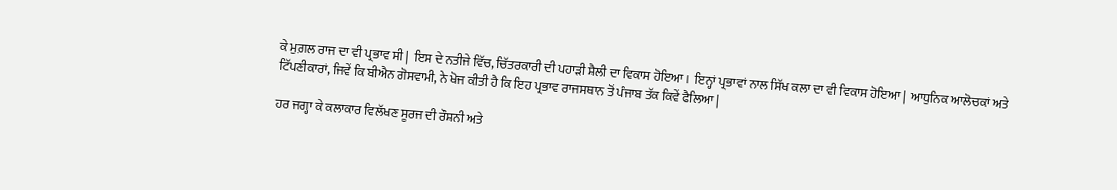ਕੇ ਮੁਗ਼ਲ ਰਾਜ ਦਾ ਵੀ ਪ੍ਰਭਾਵ ਸੀ |  ਇਸ ਦੇ ਨਤੀਜੇ ਵਿੱਚ, ਚਿੱਤਰਕਾਰੀ ਦੀ ਪਹਾੜੀ ਸ਼ੈਲੀ ਦਾ ਵਿਕਾਸ ਹੋਇਆ।  ਇਨ੍ਹਾਂ ਪ੍ਰਭਾਵਾਂ ਨਾਲ ਸਿੱਖ ਕਲਾ ਦਾ ਵੀ ਵਿਕਾਸ ਹੋਇਆ |  ਆਧੁਨਿਕ ਆਲੋਚਕਾਂ ਅਤੇ ਟਿੱਪਣੀਕਾਰਾਂ, ਜਿਵੇਂ ਕਿ ਬੀਐਨ ਗੋਸਵਾਮੀ, ਨੇ ਖੋਜ ਕੀਤੀ ਹੈ ਕਿ ਇਹ ਪ੍ਰਭਾਵ ਰਾਜਸਥਾਨ ਤੋਂ ਪੰਜਾਬ ਤੱਕ ਕਿਵੇਂ ਫੈਲਿਆ |

ਹਰ ਜਗ੍ਹਾ ਕੇ ਕਲਾਕਾਰ ਵਿਲੱਖਣ ਸੂਰਜ ਦੀ ਰੌਸ਼ਨੀ ਅਤੇ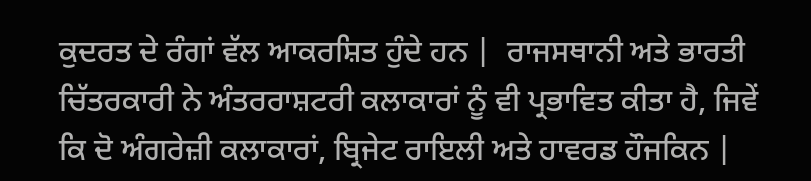ਕੁਦਰਤ ਦੇ ਰੰਗਾਂ ਵੱਲ ਆਕਰਸ਼ਿਤ ਹੁੰਦੇ ਹਨ |  ਰਾਜਸਥਾਨੀ ਅਤੇ ਭਾਰਤੀ ਚਿੱਤਰਕਾਰੀ ਨੇ ਅੰਤਰਰਾਸ਼ਟਰੀ ਕਲਾਕਾਰਾਂ ਨੂੰ ਵੀ ਪ੍ਰਭਾਵਿਤ ਕੀਤਾ ਹੈ, ਜਿਵੇਂ ਕਿ ਦੋ ਅੰਗਰੇਜ਼ੀ ਕਲਾਕਾਰਾਂ, ਬ੍ਰਿਜੇਟ ਰਾਇਲੀ ਅਤੇ ਹਾਵਰਡ ਹੌਜਕਿਨ |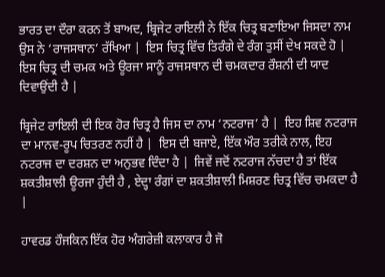ਭਾਰਤ ਦਾ ਦੌਰਾ ਕਰਨ ਤੋਂ ਬਾਅਦ, ਬ੍ਰਿਜੇਟ ਰਾਇਲੀ ਨੇ ਇੱਕ ਚਿਤ੍ਰ ਬਣਾਇਆ ਜਿਸਦਾ ਨਾਮ ਉਸ ਨੇ ‘ਰਾਜਸਥਾਨ’ ਰੱਖਿਆ |  ਇਸ ਚਿਤ੍ਰ ਵਿੱਚ ਤਿਰੰਗੇ ਦੇ ਰੰਗ ਤੁਸੀਂ ਦੇਖ ਸਕਦੇ ਹੋ |  ਇਸ ਚਿਤ੍ਰ ਦੀ ਚਮਕ ਅਤੇ ਊਰਜਾ ਸਾਨੂੰ ਰਾਜਸਥਾਨ ਦੀ ਚਮਕਦਾਰ ਰੌਸ਼ਨੀ ਦੀ ਯਾਦ ਦਿਵਾਉਂਦੀ ਹੈ |

ਬ੍ਰਿਜੇਟ ਰਾਇਲੀ ਦੀ ਇਕ ਹੋਰ ਚਿਤ੍ਰ ਹੈ ਜਿਸ ਦਾ ਨਾਮ ‘ਨਟਰਾਜ’ ਹੈ |  ਇਹ ਸ਼ਿਵ ਨਟਰਾਜ ਦਾ ਮਾਨਵ-ਰੂਪ ਚਿਤਰਣ ਨਹੀਂ ਹੈ |  ਇਸ ਦੀ ਬਜਾਏ, ਇੱਕ ਔਰ ਤਰੀਕੇ ਨਾਲ, ਇਹ ਨਟਰਾਜ ਦਾ ਦਰਸ਼ਨ ਦਾ ਅਨੁਭਵ ਦਿੰਦਾ ਹੈ |  ਜਿਵੇਂ ਜਦੋਂ ਨਟਰਾਜ ਨੱਚਦਾ ਹੈ ਤਾਂ ਇੱਕ ਸ਼ਕਤੀਸ਼ਾਲੀ ਊਰਜਾ ਹੁੰਦੀ ਹੈ , ਏਦ੍ਹਾ ਰੰਗਾਂ ਦਾ ਸ਼ਕਤੀਸ਼ਾਲੀ ਮਿਸ਼ਰਣ ਚਿਤ੍ਰ ਵਿੱਚ ਚਮਕਦਾ ਹੈ |

ਹਾਵਰਡ ਹੌਜਕਿਨ ਇੱਕ ਹੋਰ ਅੰਗਰੇਜ਼ੀ ਕਲਾਕਾਰ ਹੈ ਜੋ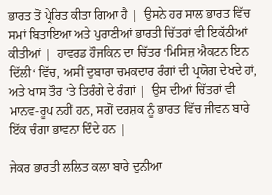ਭਾਰਤ ਤੋਂ ਪ੍ਰੇਰਿਤ ਕੀਤਾ ਗਿਆ ਹੈ |  ਉਸਨੇ ਹਰ ਸਾਲ ਭਾਰਤ ਵਿੱਚ ਸਮਾਂ ਬਿਤਾਇਆ ਅਤੇ ਪੁਰਾਣੀਆਂ ਭਾਰਤੀ ਚਿੱਤਰਾਂ ਵੀ ਇਕੱਠੀਆਂ ਕੀਤੀਆਂ |  ਹਾਵਰਡ ਹੌਜਕਿਨ ਦਾ ਚਿੱਤਰ ‘ਮਿਸਿਜ਼ ਐਕਟਨ ਇਨ ਦਿੱਲੀ‘ ਵਿੱਚ, ਅਸੀਂ ਦੁਬਾਰਾ ਚਮਕਦਾਰ ਰੰਗਾਂ ਦੀ ਪ੍ਰਯੋਗ ਦੇਖਦੇ ਹਾਂ, ਅਤੇ ਖਾਸ ਤੌਰ ‘ਤੇ ਤਿਰੰਗੇ ਦੇ ਰੰਗਾਂ |  ਉਸ ਦੀਆਂ ਚਿੱਤਰਾਂ ਵੀ ਮਾਨਵ-ਰੂਪ ਨਹੀਂ ਹਨ, ਸਗੋਂ ਦਰਸ਼ਕ ਨੂੰ ਭਾਰਤ ਵਿੱਚ ਜੀਵਨ ਬਾਰੇ ਇੱਕ ਚੰਗਾ ਭਾਵਨਾ ਦਿੰਦੇ ਹਨ |

ਜੇਕਰ ਭਾਰਤੀ ਲਲਿਤ ਕਲਾ ਬਾਰੇ ਦੁਨੀਆ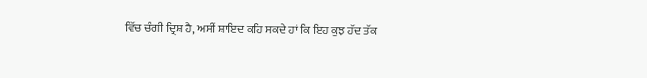ਵਿੱਚ ਚੰਗੀ ਦ੍ਰਿਸ਼ ਹੈ, ਅਸੀਂ ਸ਼ਾਇਦ ਕਹਿ ਸਕਦੇ ਹਾਂ ਕਿ ਇਹ ਕੁਝ ਹੱਦ ਤੱਕ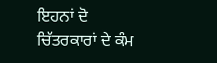ਇਹਨਾਂ ਦੋ ਚਿੱਤਰਕਾਰਾਂ ਦੇ ਕੰਮ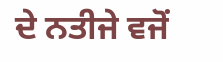ਦੇ ਨਤੀਜੇ ਵਜੋਂ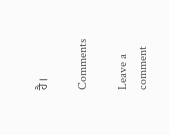ਹੈ।

Comments

Leave a comment